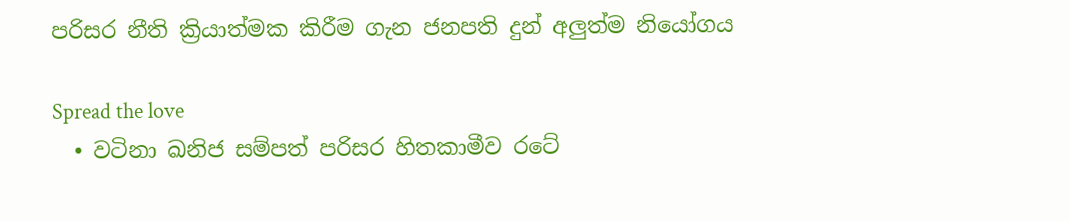පරිසර නීති ක්‍රියාත්මක කිරීම ගැන ජනපති දුන් අලුත්ම නියෝගය

Spread the love
  • වටිනා ඛනිජ සම්පත් පරිසර හිතකාමීව රටේ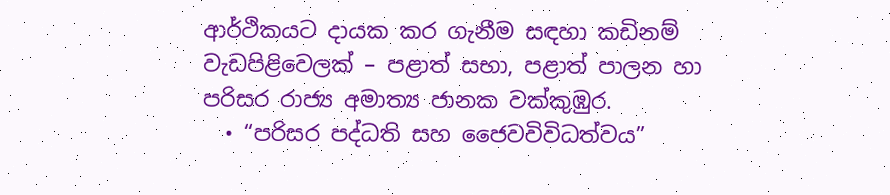ආර්ථිකයට දායක කර ගැනීම සඳහා කඩිනම් වැඩපිළිවෙලක් – පළාත් සභා, පළාත් පාලන හා පරිසර රාජ්‍ය අමාත්‍ය ජානක වක්කුඹුර.
  • “පරිසර පද්ධති සහ ජෛවවිවිධත්වය”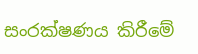සංරක්ෂණය කිරීමේ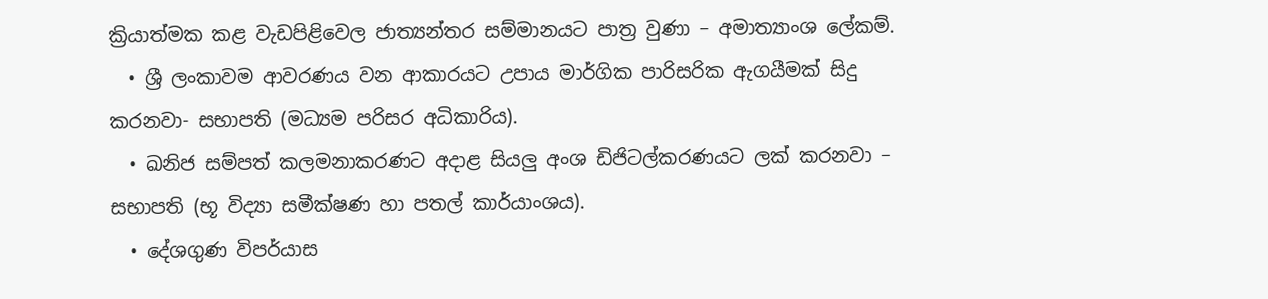ක්‍රියාත්මක කළ වැඩපිළිවෙල ජාත්‍යන්තර සම්මානයට පාත්‍ර වුණා – අමාත්‍යාංශ ලේකම්.
  • ශ්‍රී ලංකාවම ආවරණය වන ආකාරයට උපාය මාර්ගික පාරිසරික ඇගයීමක් සිදු කරනවා- සභාපති (මධ්‍යම පරිසර අධිකාරිය).
  • ඛනිජ සම්පත් කලමනාකරණට අදාළ සියලු අංශ ඩිජිටල්කරණයට ලක් කරනවා – සභාපති (භූ විද්‍යා සමීක්ෂණ හා පතල් කාර්යාංශය).
  • දේශගුණ විපර්යාස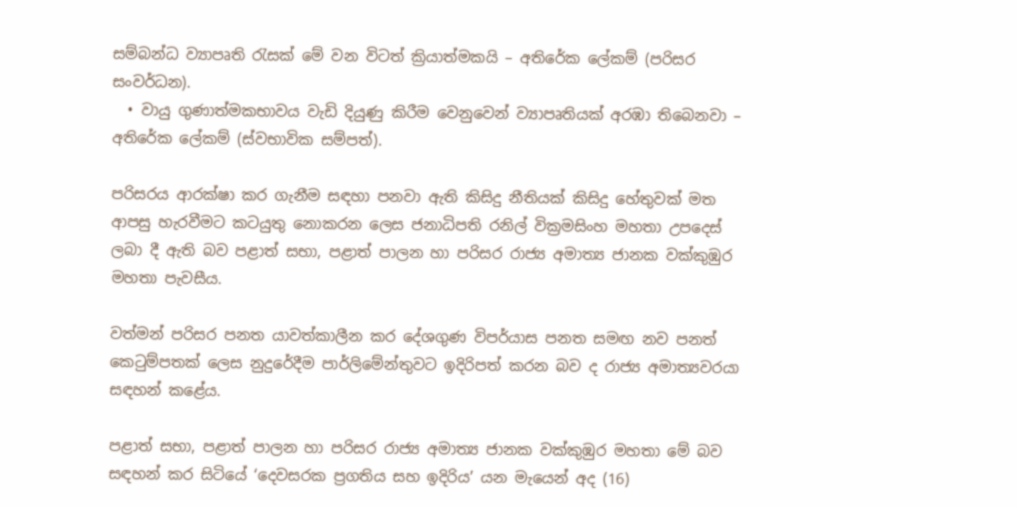සම්බන්ධ ව්‍යාපෘති රැසක් මේ වන විටත් ක්‍රියාත්මකයි – අතිරේක ලේකම් (පරිසර සංවර්ධන).
  • වායු ගුණාත්මකභාවය වැඩි දියුණු කිරීම වෙනුවෙන් ව්‍යාපෘතියක් අරඹා තිබෙනවා – අතිරේක ලේකම් (ස්වභාවික සම්පත්).

පරිසරය ආරක්ෂා කර ගැනීම සඳහා පනවා ඇති කිසිදු නීතියක් කිසිදු හේතුවක් මත ආපසු හැරවීමට කටයුතු නොකරන ලෙස ජනාධිපති රනිල් වික්‍රමසිංහ මහතා උපදෙස් ලබා දී ඇති බව පළාත් සභා, පළාත් පාලන හා පරිසර රාජ්‍ය අමාත්‍ය ජානක වක්කුඹුර මහතා පැවසීය.

වත්මන් පරිසර පනත යාවත්කාලීන කර දේශගුණ විපර්යාස පනත සමඟ නව පනත් කෙටුම්පතක් ලෙස නුදුරේදීම පාර්ලිමේන්තුවට ඉදිරිපත් කරන බව ද රාජ්‍ය අමාත්‍යවරයා සඳහන් කළේය.

පළාත් සභා, පළාත් පාලන හා පරිසර රාජ්‍ය අමාත්‍ය ජානක වක්කුඹුර මහතා මේ බව සඳහන් කර සිටියේ ‘දෙවසරක ප්‍රගතිය සහ ඉදිරිය’ යන මැයෙන් අද (16)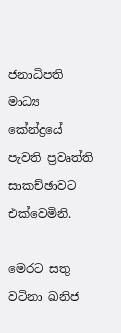ජනාධිපති මාධ්‍ය කේන්ද්‍රයේ පැවති ප්‍රවෘත්ති සාකච්ඡාවට එක්වෙමිනි.

මෙරට සතු වටිනා ඛනිජ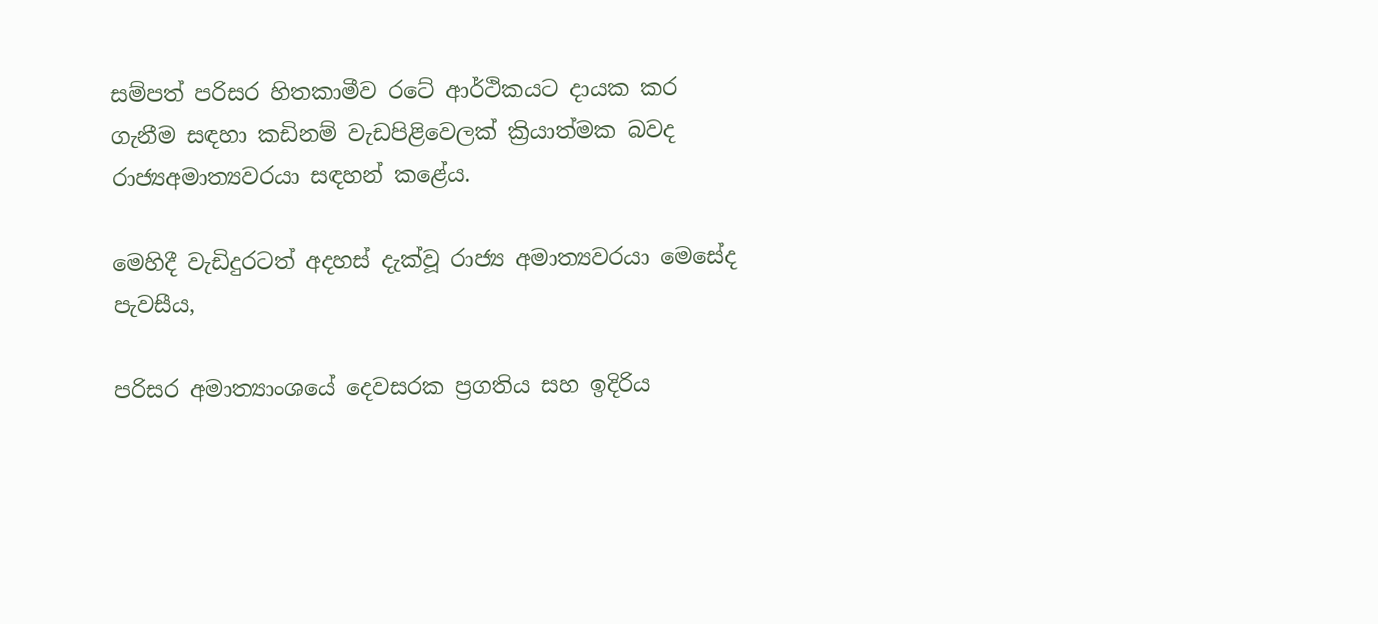සම්පත් පරිසර හිතකාමීව රටේ ආර්ථිකයට දායක කර ගැනීම සඳහා කඩිනම් වැඩපිළිවෙලක් ක්‍රියාත්මක බවද රාජ්‍යඅමාත්‍යවරයා සඳහන් කළේය.

මෙහිදී වැඩිදුරටත් අදහස් දැක්වූ රාජ්‍ය අමාත්‍යවරයා මෙසේද පැවසීය,

පරිසර අමාත්‍යාංශයේ දෙවසරක ප්‍රගතිය සහ ඉදිරිය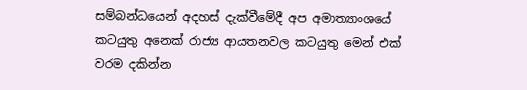සම්බන්ධයෙන් අදහස් දැක්වීමේදී අප අමාත්‍යාංශයේ කටයුතු අනෙක් රාජ්‍ය ආයතනවල කටයුතු මෙන් එක් වරම දකින්න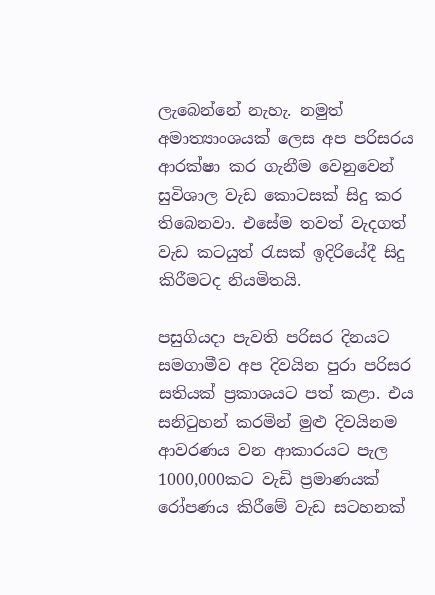ලැබෙන්නේ නැහැ. නමුත් අමාත්‍යාංශයක් ලෙස අප පරිසරය ආරක්ෂා කර ගැනීම වෙනුවෙන් සුවිශාල වැඩ කොටසක් සිදු කර තිබෙනවා. එසේම තවත් වැදගත් වැඩ කටයුත් රැසක් ඉදිරියේදී සිදු කිරීමටද නියමිතයි.

පසුගියදා පැවති පරිසර දිනයට සමගාමීව අප දිවයින පුරා පරිසර සතියක් ප්‍රකාශයට පත් කළා. එය සනිටුහන් කරමින් මුළු දිවයිනම ආවරණය වන ආකාරයට පැල 1000,000කට වැඩි ප්‍රමාණයක් රෝපණය කිරීමේ වැඩ සටහනක්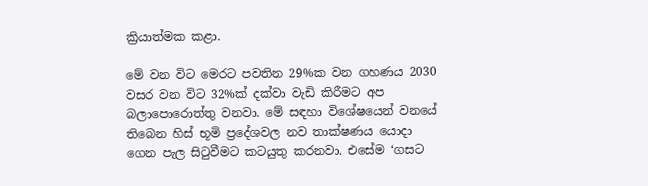ක්‍රියාත්මක කළා.

මේ වන විට මෙරට පවතින 29%ක වන ගහණය 2030 වසර වන විට 32%ක් දක්වා වැඩි කිරීමට අප බලාපොරොත්තු වනවා. මේ සඳහා විශේෂයෙන් වනයේ තිබෙන හිස් භූමි ප්‍රදේශවල නව තාක්ෂණය යොදා ගෙන පැල සිටුවීමට කටයුතු කරනවා. එසේම ‘ගසට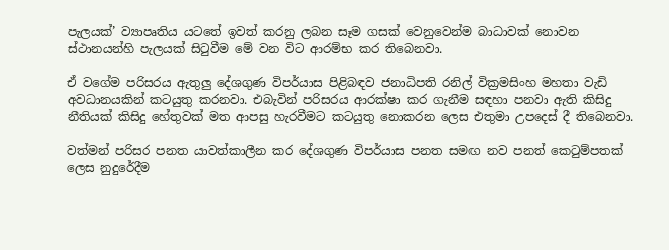පැලයක්’ ව්‍යාපෘතිය යටතේ ඉවත් කරනු ලබන සෑම ගසක් වෙනුවෙන්ම බාධාවක් නොවන ස්ථානයන්හි පැලයක් සිටුවීම මේ වන විට ආරම්භ කර තිබෙනවා.

ඒ වගේම පරිසරය ඇතුලු දේශගුණ විපර්යාස පිළිබඳව ජනාධිපති රනිල් වික්‍රමසිංහ මහතා වැඩි අවධානයකින් කටයුතු කරනවා. එබැවින් පරිසරය ආරක්ෂා කර ගැනීම සඳහා පනවා ඇති කිසිදු නීතියක් කිසිදු හේතුවක් මත ආපසු හැරවීමට කටයුතු නොකරන ලෙස එතුමා උපදෙස් දී තිබෙනවා.

වත්මන් පරිසර පනත යාවත්කාලීන කර දේශගුණ විපර්යාස පනත සමඟ නව පනත් කෙටුම්පතක් ලෙස නුදුරේදීම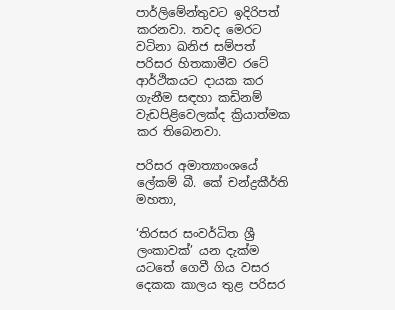පාර්ලිමේන්තුවට ඉදිරිපත් කරනවා. තවද මෙරට වටිනා ඛනිජ සම්පත් පරිසර හිතකාමීව රටේ ආර්ථිකයට දායක කර ගැනීම සඳහා කඩිනම් වැඩපිළිවෙලක්ද ක්‍රියාත්මක කර තිබෙනවා.

පරිසර අමාත්‍යාංශයේ ලේකම් බී. කේ චන්ද්‍රකීර්ති මහතා,

‘තිරසර සංවර්ධිත ශ්‍රී ලංකාවක්’ යන දැක්ම යටතේ ගෙවී ගිය වසර දෙකක කාලය තුළ පරිසර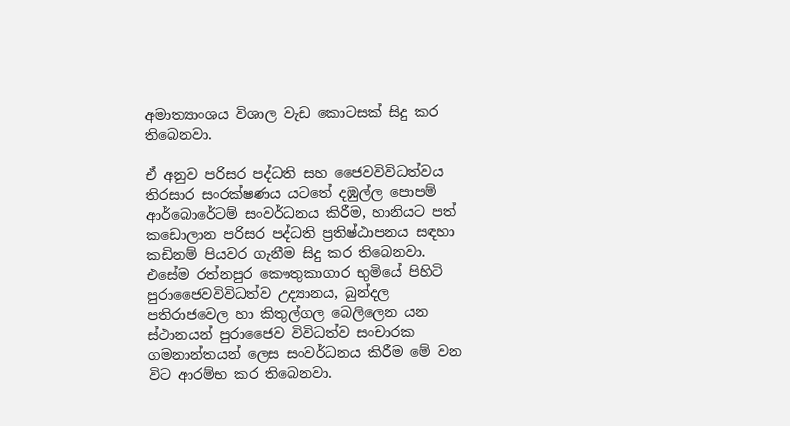අමාත්‍යාංශය විශාල වැඩ කොටසක් සිදු කර තිබෙනවා.

ඒ අනුව පරිසර පද්ධති සහ ජෛවවිවිධත්වය තිරසාර සංරක්ෂණය යටතේ දඹුල්ල පොපම් ආර්බොරේටම් සංවර්ධනය කිරීම, හානියට පත් කඩොලාන පරිසර පද්ධති ප්‍රතිෂ්ඨාපනය සඳහා කඩිනම් පියවර ගැනීම සිදු කර තිබෙනවා. එසේම රත්නපුර කෞතුකාගාර භුමියේ පිහිටි පුරාජෛවවිවිධත්ව උද්‍යානය, බුන්දල පතිරාජවෙල හා කිතුල්ගල බෙලිලෙන යන ස්ථානයන් පුරාජෛව විවිධත්ව සංචාරක ගමනාන්තයන් ලෙස සංවර්ධනය කිරීම මේ වන විට ආරම්භ කර තිබෙනවා.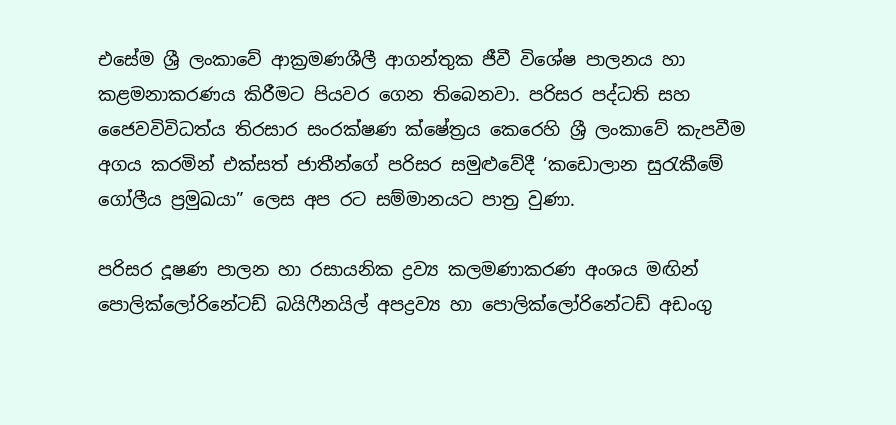එසේම ශ්‍රී ලංකාවේ ආක්‍රමණශීලී ආගන්තුක ජීවී විශේෂ පාලනය හා කළමනාකරණය කිරීමට පියවර ගෙන තිබෙනවා. පරිසර පද්ධති සහ ජෛවවිවිධත්ය තිරසාර සංරක්ෂණ ක්ෂේත්‍රය කෙරෙහි ශ්‍රී ලංකාවේ කැපවීම අගය කරමින් එක්සත් ජාතීන්ගේ පරිසර සමුළුවේදී ‘කඩොලාන සුරැකීමේ ගෝලීය ප්‍රමුඛයා” ලෙස අප රට සම්මානයට පාත්‍ර වුණා.

පරිසර දූෂණ පාලන හා රසායනික ද්‍රව්‍ය කලමණාකරණ අංශය මඟින් පොලික්ලෝරිනේටඩ් බයිෆීනයිල් අපද්‍රව්‍ය හා පොලික්ලෝරිනේටඩ් අඩංගු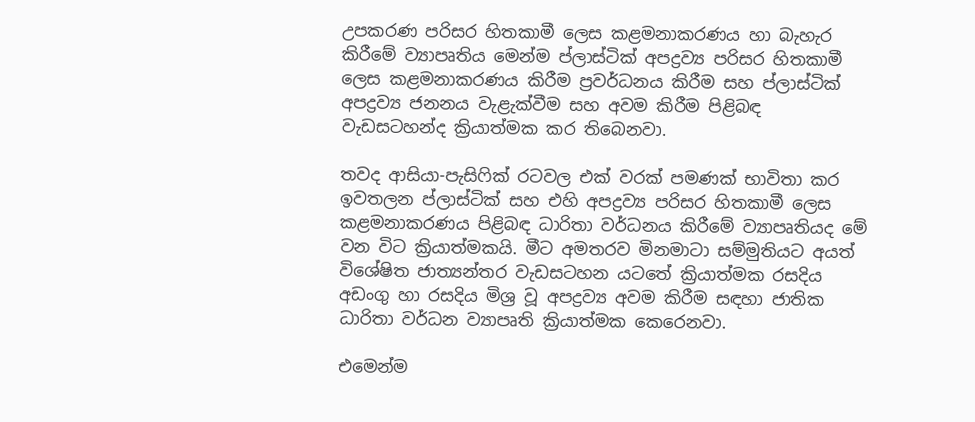උපකරණ පරිසර හිතකාමී ලෙස කළමනාකරණය හා බැහැර කිරීමේ ව්‍යාපෘතිය මෙන්ම ප්ලාස්ටික් අපද්‍රව්‍ය පරිසර හිතකාමී ලෙස කළමනාකරණය කිරීම ප්‍රවර්ධනය කිරීම සහ ප්ලාස්ටික් අපද්‍රව්‍ය ජනනය වැළැක්වීම සහ අවම කිරීම පිළිබඳ වැඩසටහන්ද ක්‍රියාත්මක කර තිබෙනවා.

තවද ආසියා-පැසිෆික් රටවල එක් වරක් පමණක් භාවිතා කර ඉවතලන ප්ලාස්ටික් සහ එහි අපද්‍රව්‍ය පරිසර හිතකාමී ලෙස කළමනාකරණය පිළිබඳ ධාරිතා වර්ධනය කිරීමේ ව්‍යාපෘතියද මේ වන විට ක්‍රියාත්මකයි. මීට අමතරව මිනමාටා සම්මුතියට අයත් විශේෂිත ජාත්‍යන්තර වැඩසටහන යටතේ ක්‍රියාත්මක රසදිය අඩංගු හා රසදිය මිශ්‍ර වූ අපද්‍රව්‍ය අවම කිරීම සඳහා ජාතික ධාරිතා වර්ධන ව්‍යාපෘති ක්‍රියාත්මක කෙරෙනවා.

එමෙන්ම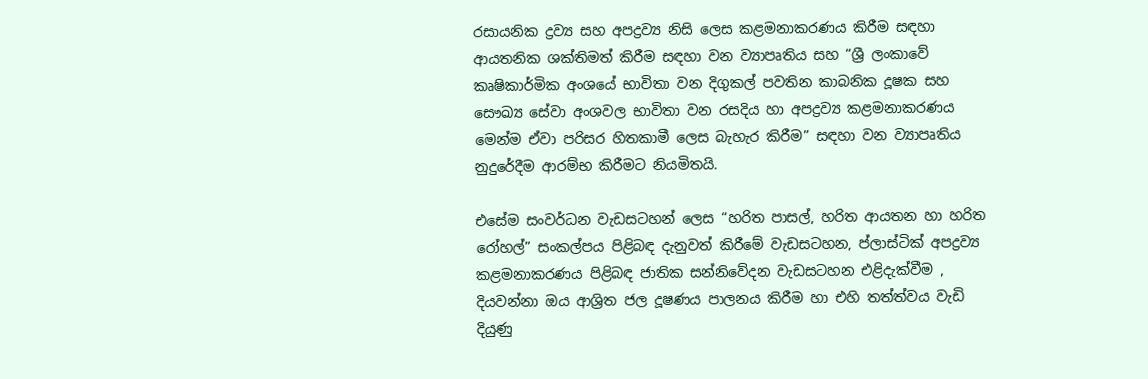රසායනික ද්‍රව්‍ය සහ අපද්‍රව්‍ය නිසි ලෙස කළමනාකරණය කිරීම සඳහා ආයතනික ශක්තිමත් කිරීම සඳහා වන ව්‍යාපෘතිය සහ “ශ්‍රී ලංකාවේ කෘෂිකාර්මික අංශයේ භාවිතා වන දිගුකල් පවතින කාබනික දූෂක සහ සෞඛ්‍ය සේවා අංශවල භාවිතා වන රසදිය හා අපද්‍රව්‍ය කළමනාකරණය මෙන්ම ඒවා පරිසර හිතකාමී ලෙස බැහැර කිරීම” සඳහා වන ව්‍යාපෘතිය නුදුරේදීම ආරම්භ කිරීමට නියමිතයි.

එසේම සංවර්ධන වැඩසටහන් ලෙස “හරිත පාසල්, හරිත ආයතන හා හරිත රෝහල්” සංකල්පය පිළිබඳ දැනුවත් කිරීමේ වැඩසටහන, ප්ලාස්ටික් අපද්‍රව්‍ය කළමනාකරණය පිළිබඳ ජාතික සන්නිවේදන වැඩසටහන එළිදැක්වීම , දියවන්නා ඔය ආශ්‍රිත ජල දූෂණය පාලනය කිරීම හා එහි තත්ත්වය වැඩි දියුණු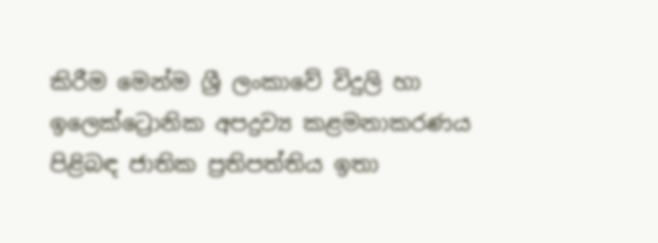කිරීම මෙන්ම ශ්‍රී ලංකාවේ විදුලි හා ඉලෙක්ට්‍රොනික අපද්‍රව්‍ය කළමනාකරණය පිළිබඳ ජාතික ප්‍රතිපත්තිය ඉතා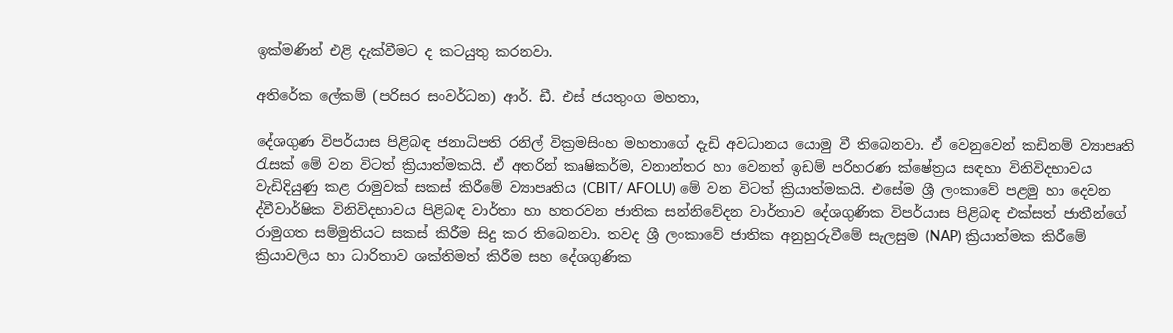ඉක්මණින් එළි දැක්වීමට ද කටයුතු කරනවා.

අතිරේක ලේකම් (පරිසර සංවර්ධන) ආර්. ඩී. එස් ජයතුංග මහතා,

දේශගුණ විපර්යාස පිළිබඳ ජනාධිපති රනිල් වික්‍රමසිංහ මහතාගේ දැඩි අවධානය යොමු වී තිබෙනවා. ඒ වෙනුවෙන් කඩිනම් ව්‍යාපෘති රැසක් මේ වන විටත් ක්‍රියාත්මකයි. ඒ අතරින් කෘෂිකර්ම, වනාන්තර හා වෙනත් ඉඩම් පරිහරණ ක්ෂේත්‍රය සඳහා විනිවිදභාවය වැඩිදියුණු කළ රාමුවක් සකස් කිරීමේ ව්‍යාපෘතිය (CBIT/ AFOLU) මේ වන විටත් ක්‍රියාත්මකයි. එසේම ශ්‍රී ලංකාවේ පළමු හා දෙවන ද්වීවාර්ෂික විනිවිදභාවය පිළිබඳ වාර්තා හා හතරවන ජාතික සන්නිවේදන වාර්තාව දේශගුණික විපර්යාස පිළිබඳ එක්සත් ජාතීන්ගේ රාමුගත සම්මුතියට සකස් කිරීම සිදු කර තිබෙනවා. තවද ශ්‍රී ලංකාවේ ජාතික අනුහුරුවීමේ සැලසුම (NAP) ක්‍රියාත්මක කිරීමේ ක්‍රියාවලිය හා ධාරිතාව ශක්තිමත් කිරීම සහ දේශගුණික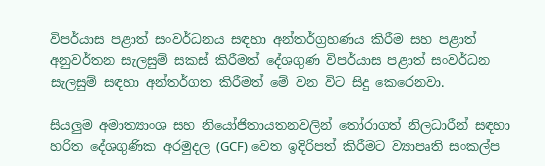විපර්යාස පළාත් සංවර්ධනය සඳහා අන්තර්ග්‍රහණය කිරීම සහ පළාත් අනුවර්තන සැලසුම් සකස් කිරීමත් දේශගුණ විපර්යාස පළාත් සංවර්ධන සැලසුම් සඳහා අන්තර්ගත කිරීමත් මේ වන විට සිදු කෙරෙනවා.

සියලුම අමාත්‍යාංශ සහ නියෝජිතායතනවලින් තෝරාගත් නිලධාරීන් සඳහා හරිත දේශගුණික අරමුදල (GCF) වෙත ඉදිරිපත් කිරීමට ව්‍යාපෘති සංකල්ප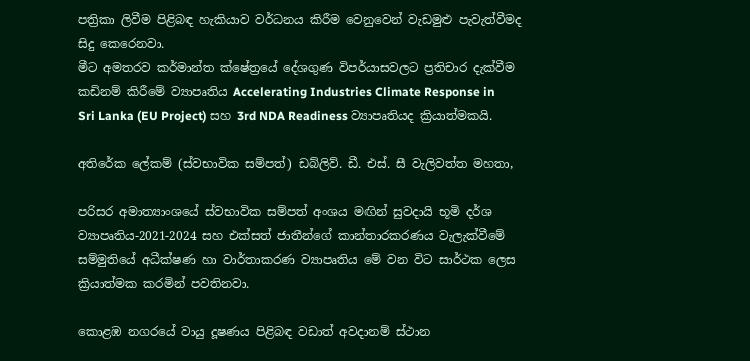පත්‍රිකා ලිවීම පිළිබඳ හැකියාව වර්ධනය කිරීම වෙනුවෙන් වැඩමුළු පැවැත්වීමද සිදු කෙරෙනවා.
මීට අමතරව කර්මාන්ත ක්ෂේත්‍රයේ දේශගුණ විපර්යාසවලට ප්‍රතිචාර දැක්වීම කඩිනම් කිරීමේ ව්‍යාපෘතිය Accelerating Industries Climate Response in Sri Lanka (EU Project) සහ 3rd NDA Readiness ව්‍යාපෘතියද ක්‍රියාත්මකයි.

අතිරේක ලේකම් (ස්වභාවික සම්පත්) ඩබ්ලිව්. ඩී. එස්. සී වැලිවත්ත මහතා,

පරිසර අමාත්‍යාංශයේ ස්වභාවික සම්පත් අංශය මඟින් සුවදායි භූමි දර්ශ ව්‍යාපෘතිය-2021-2024 සහ එක්සත් ජාතීන්ගේ කාන්තාරකරණය වැලැක්වීමේ සම්මුතියේ අධීක්ෂණ හා වාර්තාකරණ ව්‍යාපෘතිය මේ වන විට සාර්ථක ලෙස ක්‍රියාත්මක කරමින් පවතිනවා.

කොළඹ නගරයේ වායු දූෂණය පිළිබඳ වඩාත් අවදානම් ස්ථාන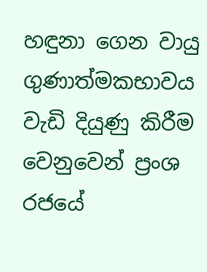හඳුනා ගෙන වායු ගුණාත්මකභාවය වැඩි දියුණු කිරීම වෙනුවෙන් ප්‍රංශ රජයේ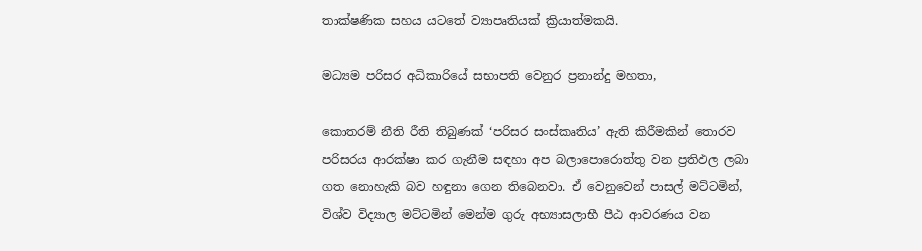තාක්ෂණික සහය යටතේ ව්‍යාපෘතියක් ක්‍රියාත්මකයි.

මධ්‍යම පරිසර අධිකාරියේ සභාපති වෙනුර ප්‍රනාන්දු මහතා,

කොතරම් නීති රීති තිබුණක් ‘පරිසර සංස්කෘතිය’ ඇති කිරීමකින් තොරව පරිසරය ආරක්ෂා කර ගැනීම සඳහා අප බලාපොරොත්තු වන ප්‍රතිඵල ලබා ගත නොහැකි බව හඳුනා ගෙන තිබෙනවා. ඒ වෙනුවෙන් පාසල් මට්ටමින්, විශ්ව විද්‍යාල මට්ටමින් මෙන්ම ගුරු අභ්‍යාසලාභී පීඨ ආවරණය වන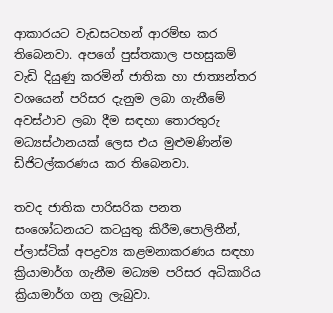ආකාරයට වැඩසටහන් ආරම්භ කර තිබෙනවා. අපගේ පුස්තකාල පහසුකම් වැඩි දියුණු කරමින් ජාතික හා ජාත්‍යන්තර වශයෙන් පරිසර දැනුම ලබා ගැනීමේ අවස්ථාව ලබා දීම සඳහා තොරතුරු මධ්‍යස්ථානයක් ලෙස එය මුළුමණින්ම ඩිජිටල්කරණය කර තිබෙනවා.

තවද ජාතික පාරිසරික පනත සංශෝධනයට කටයුතු කිරීම,පොලිතීන්, ප්ලාස්ටික් අපද්‍රව්‍ය කළමනාකරණය සඳහා ක්‍රියාමාර්ග ගැනීම මධ්‍යම පරිසර අධිකාරිය ක්‍රියාමාර්ග ගනු ලැබුවා.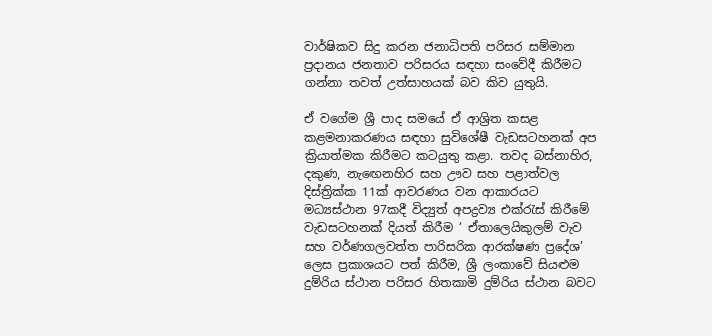වාර්ෂිකව සිදු කරන ජනාධිපති පරිසර සම්මාන ප්‍රදානය ජනතාව පරිසරය සඳහා සංවේදී කිරීමට ගන්නා තවත් උත්සාහයක් බව කිව යුතුයි.

ඒ වගේම ශ්‍රී පාද සමයේ ඒ ආශ්‍රිත කසළ කළමනාකරණය සඳහා සුවිශේෂී වැඩසටහනක් අප ක්‍රියාත්මක කිරීමට කටයුතු කළා. තවද බස්නාහිර, දකුණ, නැ‍ඟෙනහිර සහ ඌව සහ පළාත්වල දිස්ත්‍රික්ක 11ක් ආවරණය වන ආකාරයට මධ්‍යස්ථාන 97කදී විද්‍යුත් අපද්‍රව්‍ය එක්රැස් කිරීමේ වැඩසටහනක් දියත් කිරීම ‘ ඒතාලෙයිකුලම් වැව සහ වර්ණගලවත්ත පාරිසරික ආරක්ෂණ ප්‍රදේශ’ ලෙස ප්‍රකාශයට පත් කිරීම, ශ්‍රී ලංකාවේ සියළුම දුම්රිය ස්ථාන පරිසර හිතකාමි දුම්රිය ස්ථාන බවට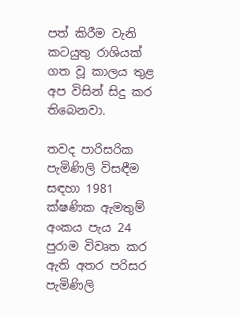පත් කිරීම වැනි කටයුතු රාශියක් ගත වූ කාලය තුළ අප විසින් සිදු කර තිබෙනවා.

තවද පාරිසරික පැමිණිලි විසඳීම සඳහා 1981 ක්ෂණික ඇමතුම් අංකය පැය 24 පුරාම විවෘත කර ඇති අතර පරිසර පැමිණිලි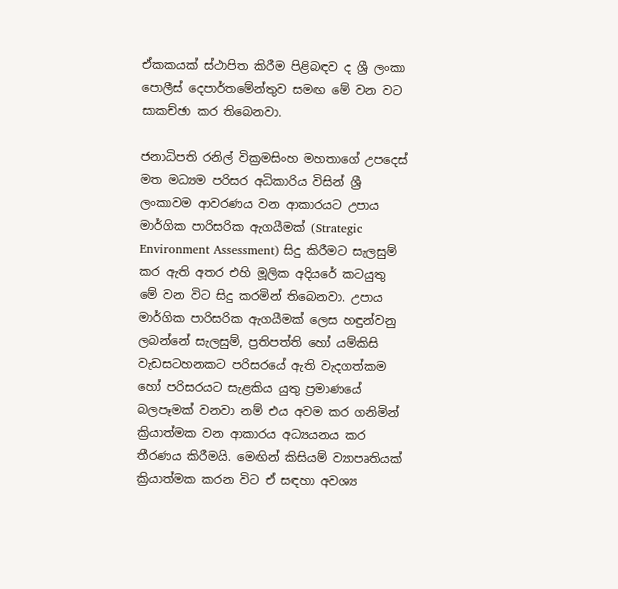ඒකකයක් ස්ථාපිත කිරීම පිළිබඳව ද ශ්‍රී ලංකා පොලීස් දෙපාර්තමේන්තුව සමඟ මේ වන වට සාකච්ඡා කර තිබෙනවා.

ජනාධිපති රනිල් වික්‍රමසිංහ මහතාගේ උපදෙස් මත මධ්‍යම පරිසර අධිකාරිය විසින් ශ්‍රී ලංකාවම ආවරණය වන ආකාරයට උපාය මාර්ගික පාරිසරික ඇගයීමක් (Strategic Environment Assessment) සිදු කිරීමට සැලසුම් කර ඇති අතර එහි මූලික අදියරේ කටයුතු මේ වන විට සිදු කරමින් තිබෙනවා. උපාය මාර්ගික පාරිසරික ඇගයීමක් ලෙස හඳුන්වනු ලබන්නේ සැලසුම්, ප්‍රතිපත්ති හෝ යම්කිසි වැඩසටහනකට පරිසරයේ ඇති වැදගත්කම හෝ පරිසරයට සැළකිය යුතු ප්‍රමාණයේ බලපෑමක් වනවා නම් එය අවම කර ගනිමින් ක්‍රියාත්මක වන ආකාරය අධ්‍යයනය කර තීරණය කිරීමයි. මෙඟින් කිසියම් ව්‍යාපෘතියක් ක්‍රියාත්මක කරන විට ඒ සඳහා අවශ්‍ය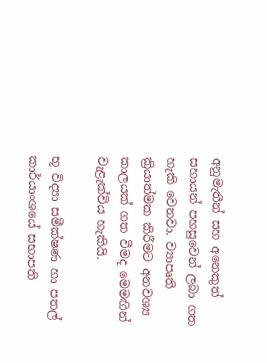අනුමැතීන් සහ අනෙකුත් සහායන් පහසුවෙන් ලබා ගත හැකි වෙනවා. ව්‍යාපෘති ක්‍රියාත්මක කිරීමට අනවශ්‍ය කාලයක් ගත වීමද මෙමඟින් වැළැක්විය හැකියි.

භූ විද්‍යා සමීක්ෂණ හා පතල් කාර්යාංශයේ සභාපති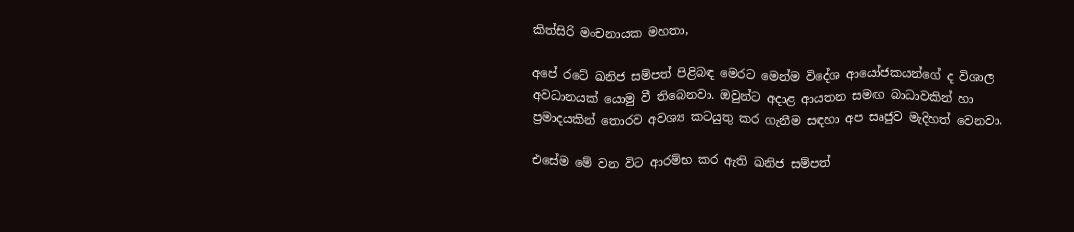කිත්සිරි මංචනායක මහතා,

අපේ රටේ ඛනිජ සම්පත් පිළිබඳ මෙරට මෙන්ම විදේශ ආයෝජකයන්ගේ ද විශාල අවධානයක් යොමු වී තිබෙනවා. ඔවුන්ට අදාළ ආයතන සමඟ බාධාවකින් හා ප්‍රමාදයකින් තොරව අවශ්‍ය කටයුතු කර ගැනීම සඳහා අප සෘජුව මැදිහත් වෙනවා.

එසේම මේ වන විට ආරම්භ කර ඇති ඛනිජ සම්පත්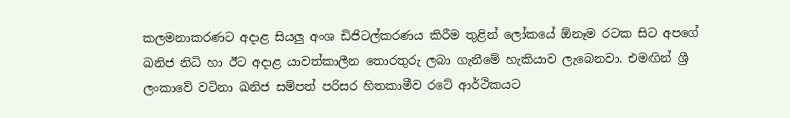කලමනාකරණට අදාළ සියලු අංශ ඩිජිටල්කරණය කිරීම තුළින් ලෝකයේ ඕනෑම රටක සිට අපගේ ඛනිජ නිධි හා ඊට අදාළ යාවත්කාලීන තොරතුරු ලබා ගැනීමේ හැකියාව ලැබෙනවා. එමඟින් ශ්‍රී ලංකාවේ වටිනා ඛනිජ සම්පත් පරිසර හිතකාමීව රටේ ආර්ථිකයට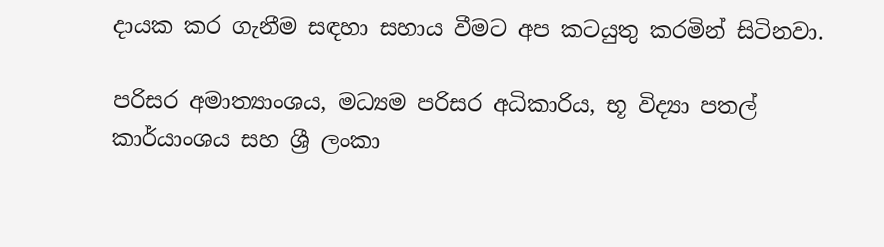දායක කර ගැනීම සඳහා සහාය වීමට අප කටයුතු කරමින් සිටිනවා.

පරිසර අමාත්‍යාංශය, මධ්‍යම පරිසර අධිකාරිය, භූ විද්‍යා පතල් කාර්යාංශය සහ ශ්‍රී ලංකා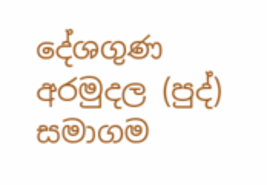දේශගුණ අරමුදල (පුද්) සමාගම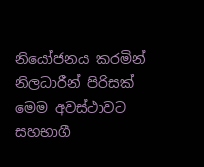නියෝජනය කරමින් නිලධාරීන් පිරිසක් මෙම අවස්ථාවට සහභාගී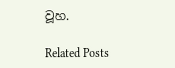වූහ.

Related Posts